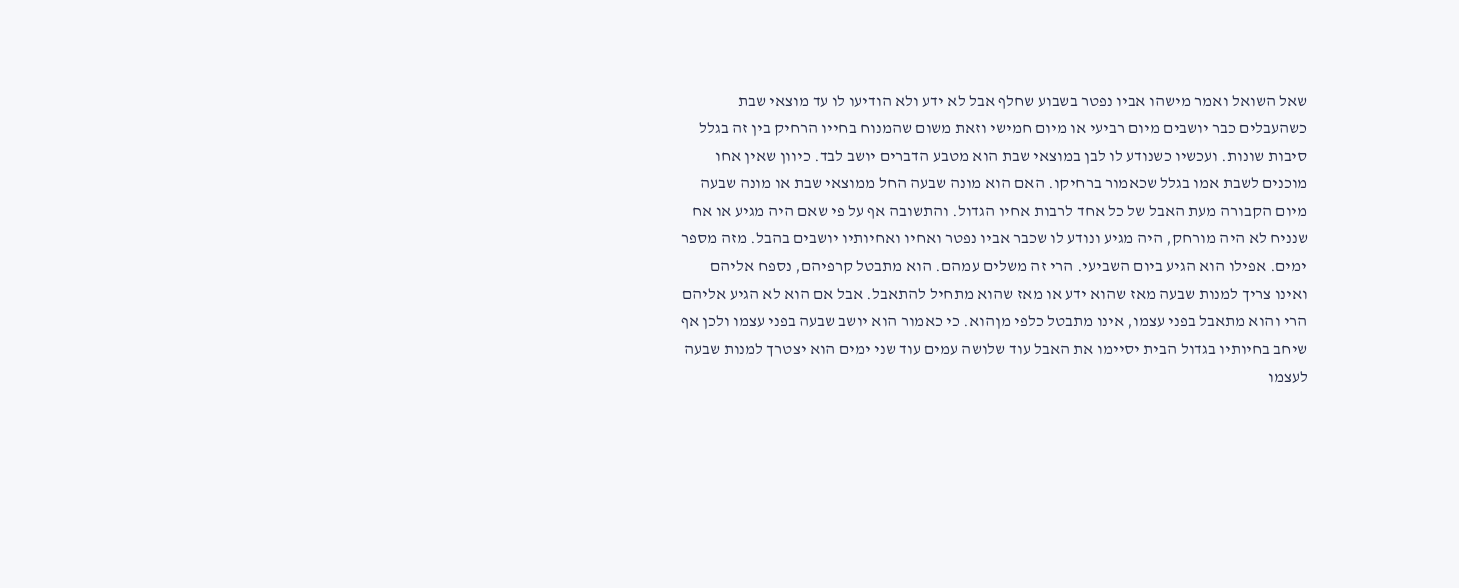שאל השואל ואמר מישהו אביו נפטר בשבוע שחלף אבל לא ידע ולא הודיעו לו עד מוצאי שבת כשהעבלים כבר יושבים מיום רביעי או מיום חמישי וזאת משום שהמנוח בחייו הרחיק בין זה בגלל סיבות שונות. ועכשיו כשנודע לו לבן במוצאי שבת הוא מטבע הדברים יושב לבד. כיוון שאין אחו מוכנים לשבת אמו בגלל שכאמור ברחיקו. האם הוא מונה שבעה החל ממוצאי שבת או מונה שבעה מיום הקבורה מעת האבל של כל אחד לרבות אחיו הגדול. והתשובה אף על פי שאם היה מגיע או אח שנניח לא היה מורחק, היה מגיע ונודע לו שכבר אביו נפטר ואחיו ואחיותיו יושבים בהבל. מזה מספר ימים. אפילו הוא הגיע ביום השביעי. הרי זה משלים עמהם. הוא מתבטל קרפיהם, נספח אליהם ואינו צריך למנות שבעה מאז שהוא ידע או מאז שהוא מתחיל להתאבל. אבל אם הוא לא הגיע אליהם הרי והוא מתאבל בפני עצמו, אינו מתבטל כלפי מןהוא. כי כאמור הוא יושב שבעה בפני עצמו ולכן אף שיחב בחיותיו בגדול הבית יסיימו את האבל עוד שלושה עמים עוד שני ימים הוא יצטרך למנות שבעה לעצמו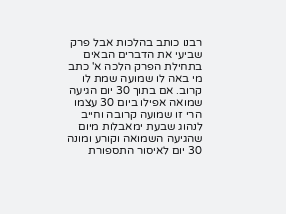רבנו כותב בהלכות אבל פרק שביעי את הדברים הבאים בתחילת הפרק הלכה א' כתב מי באה לו שמועה שמת לו קרוב. אם בתוך 30 יום הגיעה שמואה אפילו ביום 30 עצמו הרי זו שמועה קרובה וחייב לנהוג שבעת ימאבלות מיום שהגיעה השמואה וקורע ומונה 30 יום לאיסור התספורת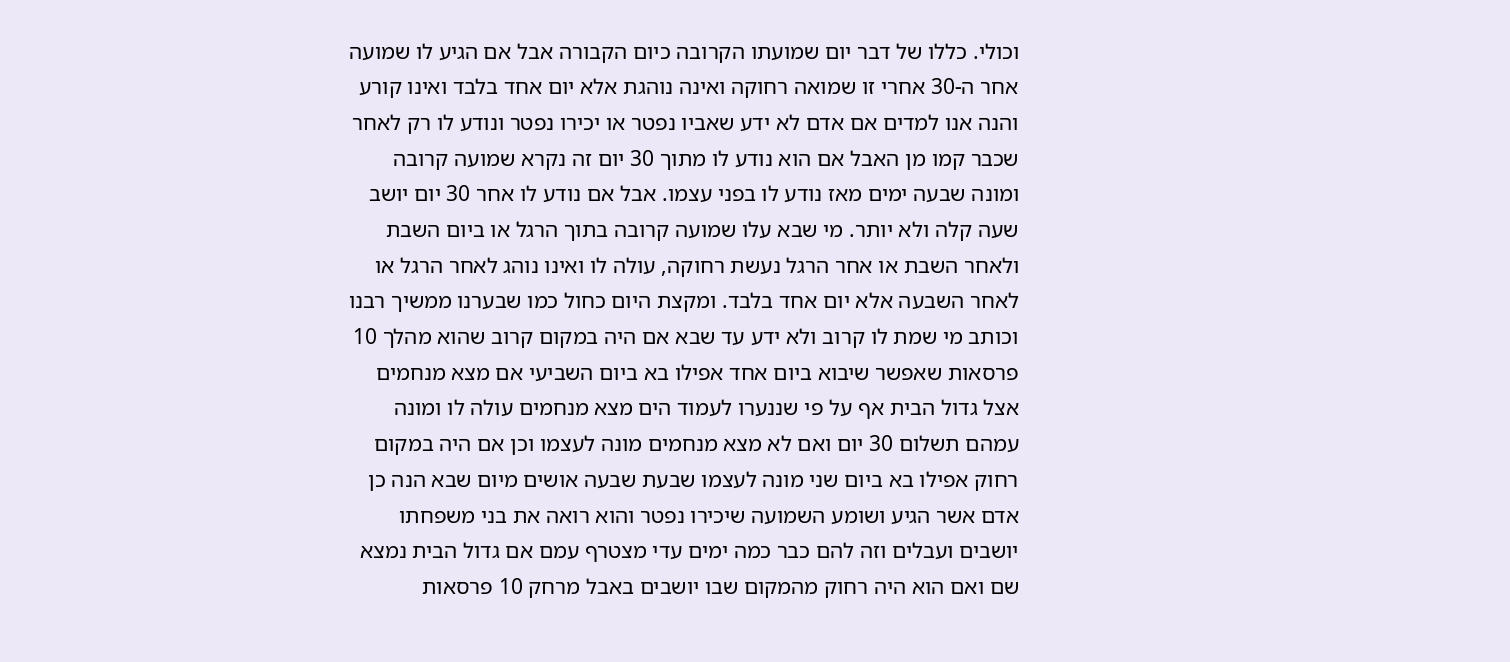וכולי. כללו של דבר יום שמועתו הקרובה כיום הקבורה אבל אם הגיע לו שמועה אחר ה-30 אחרי זו שמואה רחוקה ואינה נוהגת אלא יום אחד בלבד ואינו קורע והנה אנו למדים אם אדם לא ידע שאביו נפטר או יכירו נפטר ונודע לו רק לאחר שכבר קמו מן האבל אם הוא נודע לו מתוך 30 יום זה נקרא שמועה קרובה ומונה שבעה ימים מאז נודע לו בפני עצמו. אבל אם נודע לו אחר 30 יום יושב שעה קלה ולא יותר. מי שבא עלו שמועה קרובה בתוך הרגל או ביום השבת ולאחר השבת או אחר הרגל נעשת רחוקה, עולה לו ואינו נוהג לאחר הרגל או לאחר השבעה אלא יום אחד בלבד. ומקצת היום כחול כמו שבערנו ממשיך רבנו וכותב מי שמת לו קרוב ולא ידע עד שבא אם היה במקום קרוב שהוא מהלך 10 פרסאות שאפשר שיבוא ביום אחד אפילו בא ביום השביעי אם מצא מנחמים אצל גדול הבית אף על פי שננערו לעמוד הים מצא מנחמים עולה לו ומונה עמהם תשלום 30 יום ואם לא מצא מנחמים מונה לעצמו וכן אם היה במקום רחוק אפילו בא ביום שני מונה לעצמו שבעת שבעה אושים מיום שבא הנה כן אדם אשר הגיע ושומע השמועה שיכירו נפטר והוא רואה את בני משפחתו יושבים ועבלים וזה להם כבר כמה ימים עדי מצטרף עמם אם גדול הבית נמצא שם ואם הוא היה רחוק מהמקום שבו יושבים באבל מרחק 10 פרסאות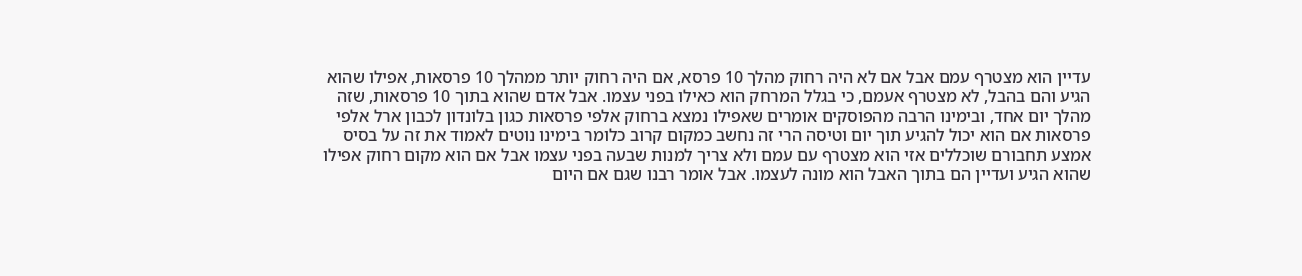עדיין הוא מצטרף עמם אבל אם לא היה רחוק מהלך 10 פרסא, אם היה רחוק יותר ממהלך 10 פרסאות, אפילו שהוא הגיע והם בהבל, לא מצטרף אעמם, כי בגלל המרחק הוא כאילו בפני עצמו. אבל אדם שהוא בתוך 10 פרסאות, שזה מהלך יום אחד, ובימינו הרבה מהפוסקים אומרים שאפילו נמצא ברחוק אלפי פרסאות כגון בלונדון לכבון ארל אלפי פרסאות אם הוא יכול להגיע תוך יום וטיסה הרי זה נחשב כמקום קרוב כלומר בימינו נוטים לאמוד את זה על בסיס אמצע תחבורם שוכללים אזי הוא מצטרף עם עמם ולא צריך למנות שבעה בפני עצמו אבל אם הוא מקום רחוק אפילו שהוא הגיע ועדיין הם בתוך האבל הוא מונה לעצמו. אבל אומר רבנו שגם אם היום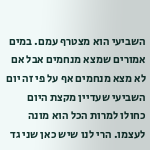השביעי הוא מצטרף עמם. במים אמורים שמצא מנחמים אבל אם לא מצא מנחמים אף על פי זה יום השביעי שעדיין מקצת היום כחולו למרות הכל הוא מונה לעצמו. הרי לנו שיש כאן שני גד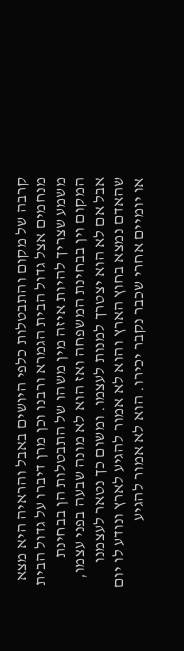קרבה של מקום והתבטלות כלפי היושים באבל והראיה היא מצא מנחמים אצל גדול הבית הגמרא ורבנו וכן מרן דיברו על גדול הבית משמע שצריך להיות איזה מין משהו של התבטלות הן בבחינת המקום וין בבחינת המשפחה ואז הוא לא מונה שבעה בפני עצמו, אבל אם לא הוא יצטרך למנות לעצמו. ומשום כך נטאר לעצמנו שהאדם נמצא בחוץ הארץ והוא לא אמור להגיע לארץ ונודע לו יום או יומיים אחרי שכבר נקבר יכירו. הוא לא אמור להגיע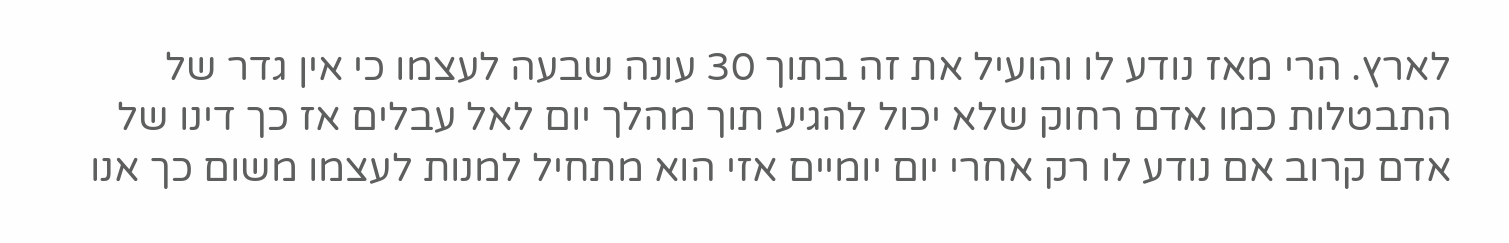לארץ. הרי מאז נודע לו והועיל את זה בתוך 30 עונה שבעה לעצמו כי אין גדר של התבטלות כמו אדם רחוק שלא יכול להגיע תוך מהלך יום לאל עבלים אז כך דינו של אדם קרוב אם נודע לו רק אחרי יום יומיים אזי הוא מתחיל למנות לעצמו משום כך אנו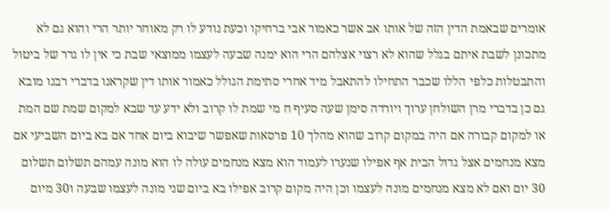אומרים שבאמת הדין הזה של אותו אב אשר כאמור אבי ברחיקו וכעת נודע לו רק מאוחר יותר הרי והוא גם לא מתכונן לשבת איתם בגלל שהוא לא רצוי אצלהם הרי הוא ימנה שבעה לעצמו ממוצאי שבת כי אין לו גדר של ביטול והתבטלות כלפי הללו שכבר התחילו להתאבל מיד אחרי סתימת הגולל כאמור אותו דין שקראנו בדברי רבנו מובא גם כן בדברי מרן השולחן ערוך ויורדה סימן שעה סעיף ח מי שמת לו קרוב ולא ידע עד שבא למקום שמת שם המת או למקום קבורה אם היה במקום קרוב שהוא מהלך 10 פרסאות שאפשר שיבוא ביום אחד אם בא ביום השביעי אם מצא מנחמים אצל גדול הבית אף אפילו שנערו לעמוד הוא מצא מנחמים עולה לו הוא מונה עמהם תשלום תשלום 30 יום ואם לא מצא מנחמים מונה לעצמו וכן היה מקום קרוב אפילו בא ביום שני מונה לעצמו שבעה ו30 מיום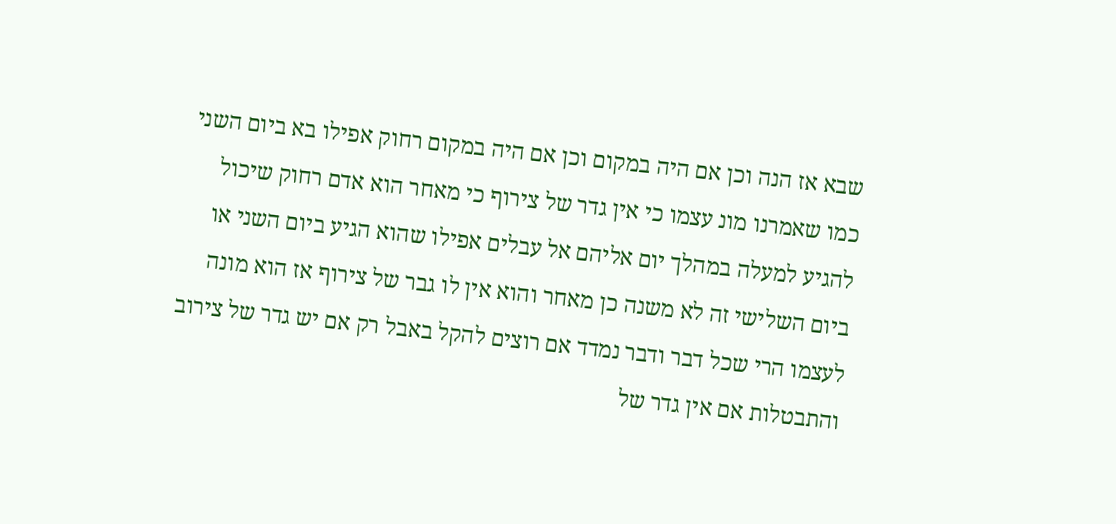שבא אז הנה וכן אם היה במקום וכן אם היה במקום רחוק אפילו בא ביום השני כמו שאמרנו מונ עצמו כי אין גדר של צירוף כי מאחר הוא אדם רחוק שיכול להגיע למעלה במהלך יום אליהם אל עבלים אפילו שהוא הגיע ביום השני או ביום השלישי זה לא משנה כן מאחר והוא אין לו גבר של צירוף אז הוא מונה לעצמו הרי שכל דבר ודבר נמדד אם רוצים להקל באבל רק אם יש גדר של צירוב והתבטלות אם אין גדר של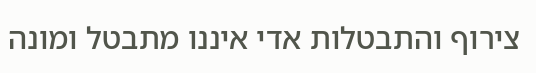צירוף והתבטלות אדי איננו מתבטל ומונה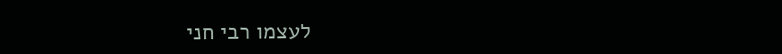לעצמו רבי חני